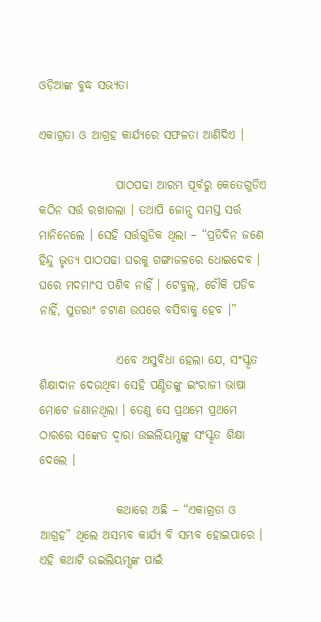ଓଡ଼ିଆଙ୍କ ବୁଦ୍ଧ ସଭ୍ୟତା

ଏକାଗ୍ରତା ଓ ଆଗ୍ରହ କାର୍ଯ୍ୟରେ ସଫଳତା ଆଣିଦିଏ ।

                ପାଠପଢା ଆରମ୍ଭ ପୂର୍ବରୁ କେତେଗୁଡିଏ କଠିନ ସର୍ତ୍ତ ରଖାଗଲା । ତଥାପି ଜୋନ୍ସ ସମସ୍ତ ସର୍ତ୍ତ ମାନିନେଲେ । ସେହି ସର୍ତ୍ତଗୁଡିକ ଥିଲା – “ପ୍ରତିଦିନ ଜଣେ ହିନ୍ଦୁ ଭୃତ୍ୟ ପାଠପଢା ଘରକୁ ଗଙ୍ଗାଜଳରେ ଧୋଇଦେବ । ଘରେ ମଦମାଂସ ପଶିବ ନାହିଁ । ଟେବୁଲ୍, ଚୌକି ପଡିବ ନାହିଁ, ସୁତରାଂ ଚଟାଣ ଉପରେ ବସିବାକୁ ହେବ ।”

                ଏବେ ଅସୁବିଧା ହେଲା ଯେ, ସଂସ୍କୃତ ଶିକ୍ଷାଦାନ ଦେଉଥିବା ସେହି ପଣ୍ଡିତଙ୍କୁ ଇଂରାଜୀ ଭାଷା ମୋଟେ ଜଣାନଥିଲା । ତେଣୁ ସେ ପ୍ରଥମେ ପ୍ରଥମେ ଠାରରେ ସଙ୍କେତ ଦ୍ୱାରା ଉଇଲିୟମ୍ସଙ୍କୁ ସଂସ୍କୃତ ଶିକ୍ଷା ଦେଲେ ।

                କଥାରେ ଅଛି – “ଏକାଗ୍ରତା ଓ ଆଗ୍ରହ” ଥିଲେ ଅସମ୍ଭବ କାର୍ଯ୍ୟ ବି ସମ୍ଭବ ହୋଇପାରେ । ଏହି କଥାଟି ଉଇଲିୟମ୍ସଙ୍କ ପାଇଁ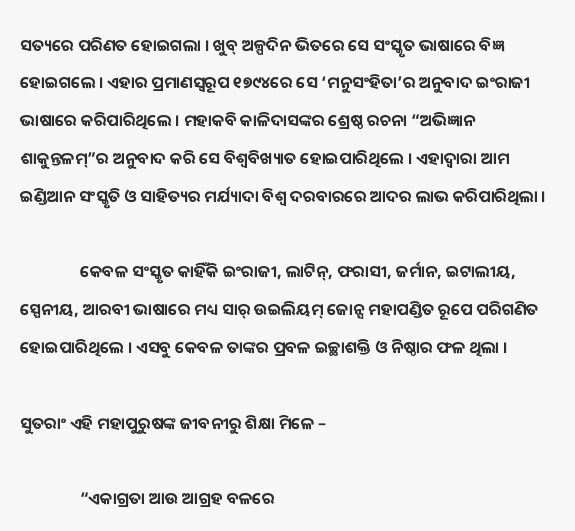ସତ୍ୟରେ ପରିଣତ ହୋଇଗଲା । ଖୁବ୍ ଅଳ୍ପଦିନ ଭିତରେ ସେ ସଂସ୍କୃତ ଭାଷାରେ ବିଜ୍ଞ ହୋଇଗଲେ । ଏହାର ପ୍ରମାଣସ୍ୱରୂପ ୧୭୯୪ରେ ସେ ‘ମନୁସଂହିତା’ର ଅନୁବାଦ ଇଂରାଜୀ ଭାଷାରେ କରିପାରିଥିଲେ । ମହାକବି କାଳିଦାସଙ୍କର ଶ୍ରେଷ୍ଠ ରଚନା “ଅଭିଜ୍ଞାନ ଶାକୁନ୍ତଳମ୍”ର ଅନୁବାଦ କରି ସେ ବିଶ୍ୱବିଖ୍ୟାତ ହୋଇପାରିଥିଲେ । ଏହାଦ୍ୱାରା ଆମ ଇଣ୍ଡିଆନ ସଂସ୍କୃତି ଓ ସାହିତ୍ୟର ମର୍ଯ୍ୟାଦା ବିଶ୍ୱ ଦରବାରରେ ଆଦର ଲାଭ କରିପାରିଥିଲା ।

                କେବଳ ସଂସ୍କୃତ କାହିଁକି ଇଂରାଜୀ, ଲାଟିନ୍, ଫରାସୀ, ଜର୍ମାନ, ଇଟାଲୀୟ, ସ୍ପେନୀୟ, ଆରବୀ ଭାଷାରେ ମଧ୍ୟ ସାର୍ ଉଇଲିୟମ୍ ଜୋନ୍ସ ମହାପଣ୍ଡିତ ରୂପେ ପରିଗଣିତ ହୋଇପାରିଥିଲେ । ଏସବୁ କେବଳ ତାଙ୍କର ପ୍ରବଳ ଇଚ୍ଛାଶକ୍ତି ଓ ନିଷ୍ଠାର ଫଳ ଥିଲା ।

ସୁତରାଂ ଏହି ମହାପୁରୁଷଙ୍କ ଜୀବନୀରୁ ଶିକ୍ଷା ମିଳେ –

                “ଏକାଗ୍ରତା ଆଉ ଆଗ୍ରହ ବଳରେ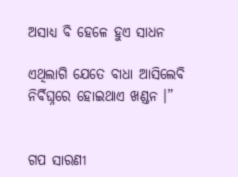ଅସାଧ୍ୟ ବି ହେଳେ ହୁଏ ସାଧନ

ଏଥିଲାଗି ଯେତେ ବାଧା ଆସିଲେବି ନିର୍ବିଘ୍ନରେ ହୋଇଥାଏ ଖଣ୍ଡନ ।”


ଗପ ସାରଣୀ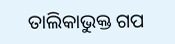ତାଲିକାଭୁକ୍ତ ଗପ